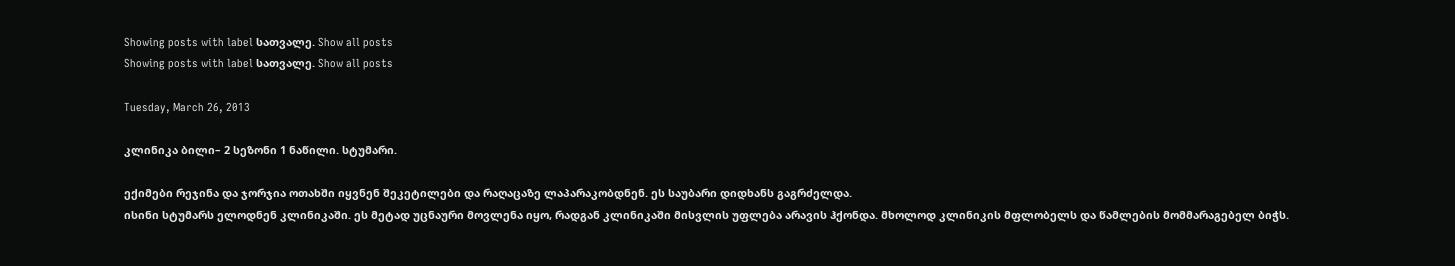Showing posts with label სათვალე. Show all posts
Showing posts with label სათვალე. Show all posts

Tuesday, March 26, 2013

კლინიკა ბილი– 2 სეზონი 1 ნაწილი. სტუმარი.

ექიმები რეჯინა და ჯორჯია ოთახში იყვნენ შეკეტილები და რაღაცაზე ლაპარაკობდნენ. ეს საუბარი დიდხანს გაგრძელდა.
ისინი სტუმარს ელოდნენ კლინიკაში. ეს მეტად უცნაური მოვლენა იყო, რადგან კლინიკაში მისვლის უფლება არავის ჰქონდა. მხოლოდ კლინიკის მფლობელს და წამლების მომმარაგებელ ბიჭს.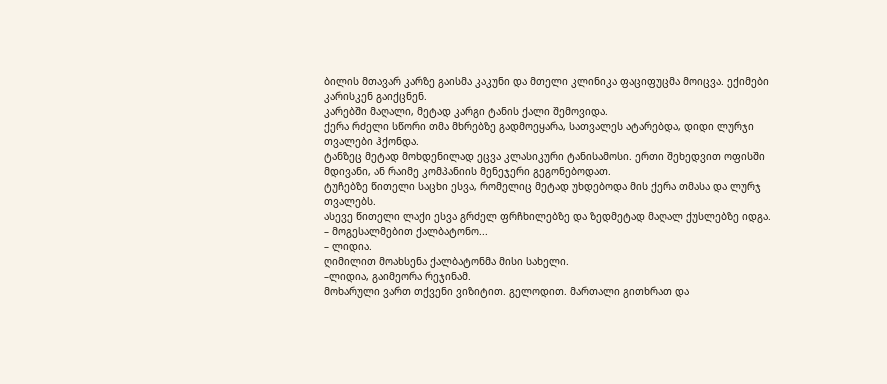ბილის მთავარ კარზე გაისმა კაკუნი და მთელი კლინიკა ფაციფუცმა მოიცვა. ექიმები კარისკენ გაიქცნენ.
კარებში მაღალი, მეტად კარგი ტანის ქალი შემოვიდა.
ქერა რძელი სწორი თმა მხრებზე გადმოეყარა, სათვალეს ატარებდა, დიდი ლურჯი თვალები ჰქონდა.
ტანზეც მეტად მოხდენილად ეცვა კლასიკური ტანისამოსი. ერთი შეხედვით ოფისში მდივანი, ან რაიმე კომპანიის მენეჯერი გეგონებოდათ.
ტუჩებზე წითელი საცხი ესვა, რომელიც მეტად უხდებოდა მის ქერა თმასა და ლურჯ თვალებს.
ასევე წითელი ლაქი ესვა გრძელ ფრჩხილებზე და ზედმეტად მაღალ ქუსლებზე იდგა.
– მოგესალმებით ქალბატონო...
– ლიდია.
ღიმილით მოახსენა ქალბატონმა მისი სახელი.
–ლიდია, გაიმეორა რეჯინამ.
მოხარული ვართ თქვენი ვიზიტით. გელოდით. მართალი გითხრათ და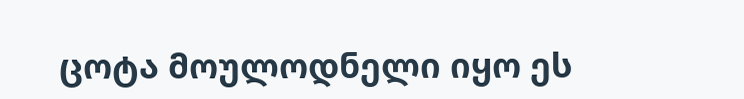ცოტა მოულოდნელი იყო ეს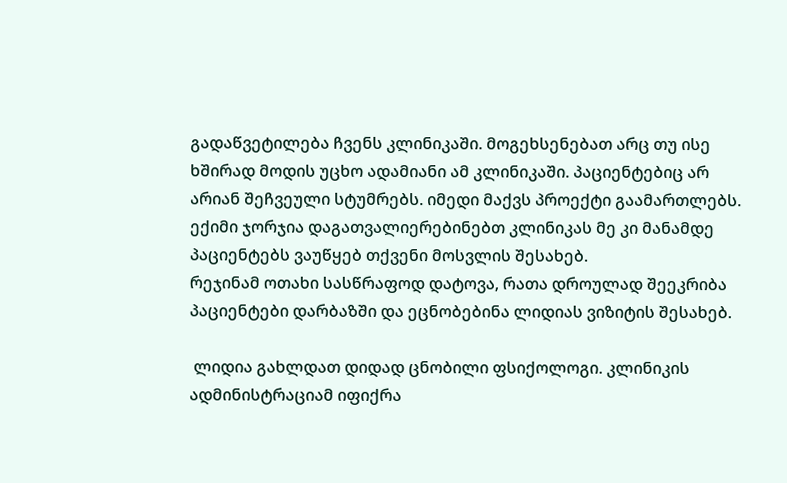გადაწვეტილება ჩვენს კლინიკაში. მოგეხსენებათ არც თუ ისე ხშირად მოდის უცხო ადამიანი ამ კლინიკაში. პაციენტებიც არ არიან შეჩვეული სტუმრებს. იმედი მაქვს პროექტი გაამართლებს. ექიმი ჯორჯია დაგათვალიერებინებთ კლინიკას მე კი მანამდე პაციენტებს ვაუწყებ თქვენი მოსვლის შესახებ.
რეჯინამ ოთახი სასწრაფოდ დატოვა, რათა დროულად შეეკრიბა პაციენტები დარბაზში და ეცნობებინა ლიდიას ვიზიტის შესახებ.

 ლიდია გახლდათ დიდად ცნობილი ფსიქოლოგი. კლინიკის ადმინისტრაციამ იფიქრა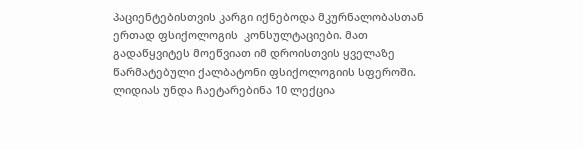პაციენტებისთვის კარგი იქნებოდა მკურნალობასთან ერთად ფსიქოლოგის  კონსულტაციები. მათ გადაწყვიტეს მოეწვიათ იმ დროისთვის ყველაზე წარმატებული ქალბატონი ფსიქოლოგიის სფეროში.  ლიდიას უნდა ჩაეტარებინა 10 ლექცია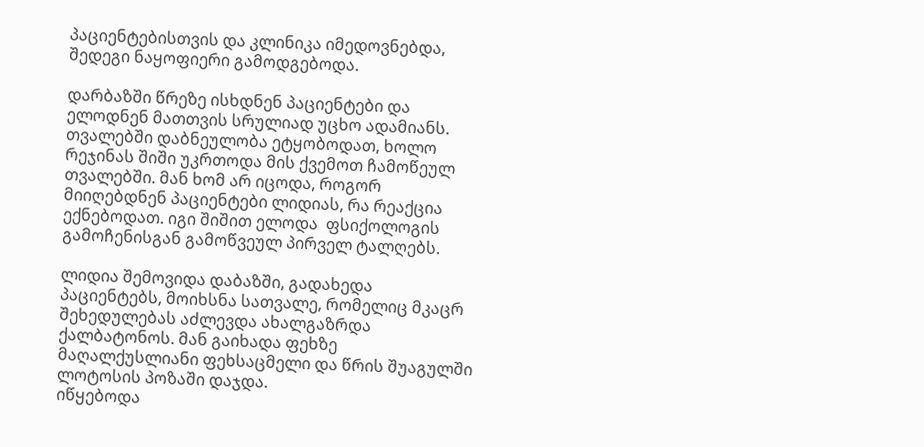პაციენტებისთვის და კლინიკა იმედოვნებდა, შედეგი ნაყოფიერი გამოდგებოდა.

დარბაზში წრეზე ისხდნენ პაციენტები და ელოდნენ მათთვის სრულიად უცხო ადამიანს. თვალებში დაბნეულობა ეტყობოდათ, ხოლო რეჯინას შიში უკრთოდა მის ქვემოთ ჩამოწეულ თვალებში. მან ხომ არ იცოდა, როგორ მიიღებდნენ პაციენტები ლიდიას, რა რეაქცია ექნებოდათ. იგი შიშით ელოდა  ფსიქოლოგის გამოჩენისგან გამოწვეულ პირველ ტალღებს.

ლიდია შემოვიდა დაბაზში, გადახედა პაციენტებს, მოიხსნა სათვალე, რომელიც მკაცრ შეხედულებას აძლევდა ახალგაზრდა ქალბატონოს. მან გაიხადა ფეხზე მაღალქუსლიანი ფეხსაცმელი და წრის შუაგულში ლოტოსის პოზაში დაჯდა.
იწყებოდა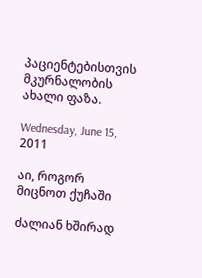პაციენტებისთვის მკურნალობის ახალი ფაზა.

Wednesday, June 15, 2011

აი, როგორ მიცნოთ ქუჩაში

ძალიან ხშირად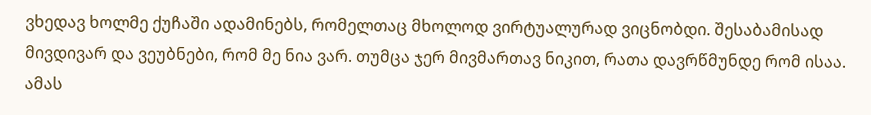ვხედავ ხოლმე ქუჩაში ადამინებს, რომელთაც მხოლოდ ვირტუალურად ვიცნობდი. შესაბამისად მივდივარ და ვეუბნები, რომ მე ნია ვარ. თუმცა ჯერ მივმართავ ნიკით, რათა დავრწმუნდე რომ ისაა. ამას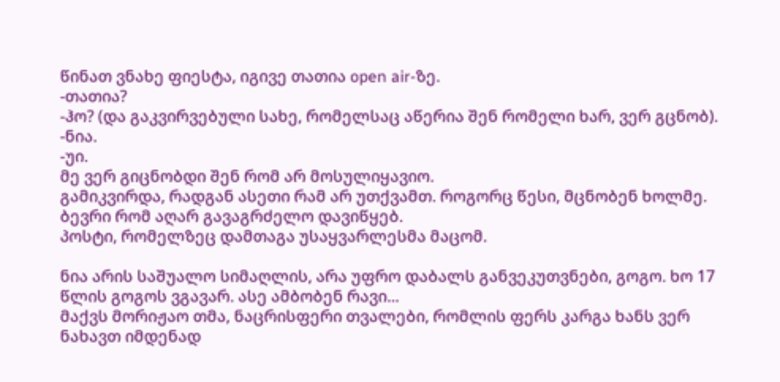წინათ ვნახე ფიესტა, იგივე თათია open air-ზე.
-თათია?
-ჰო? (და გაკვირვებული სახე, რომელსაც აწერია შენ რომელი ხარ, ვერ გცნობ).
-ნია.
-უი.
მე ვერ გიცნობდი შენ რომ არ მოსულიყავიო.
გამიკვირდა, რადგან ასეთი რამ არ უთქვამთ. როგორც წესი, მცნობენ ხოლმე.
ბევრი რომ აღარ გავაგრძელო დავიწყებ.
პოსტი, რომელზეც დამთაგა უსაყვარლესმა მაცომ.

ნია არის საშუალო სიმაღლის, არა უფრო დაბალს განვეკუთვნები, გოგო. ხო 17 წლის გოგოს ვგავარ. ასე ამბობენ რავი...
მაქვს მორიჟაო თმა, ნაცრისფერი თვალები, რომლის ფერს კარგა ხანს ვერ ნახავთ იმდენად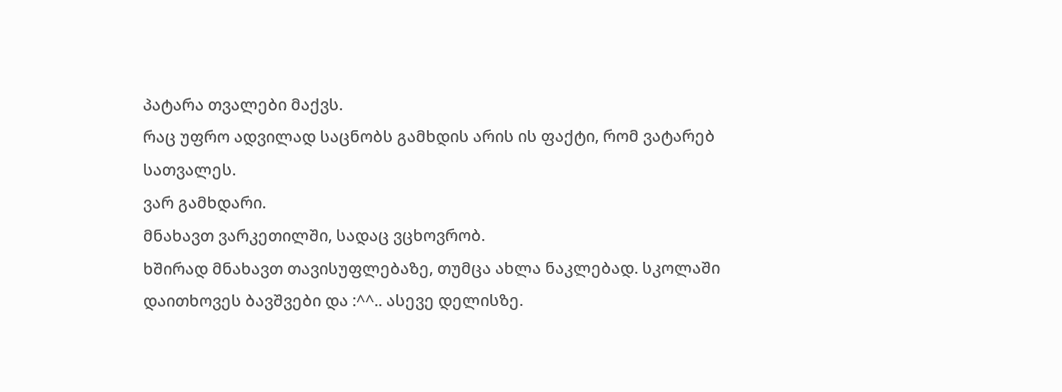პატარა თვალები მაქვს.
რაც უფრო ადვილად საცნობს გამხდის არის ის ფაქტი, რომ ვატარებ სათვალეს.
ვარ გამხდარი.
მნახავთ ვარკეთილში, სადაც ვცხოვრობ.
ხშირად მნახავთ თავისუფლებაზე, თუმცა ახლა ნაკლებად. სკოლაში დაითხოვეს ბავშვები და :^^.. ასევე დელისზე.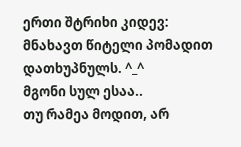ერთი შტრიხი კიდევ: მნახავთ წიტელი პომადით დათხუპნულს. ^_^
მგონი სულ ესაა..
თუ რამეა მოდით, არ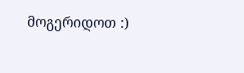მოგერიდოთ :)